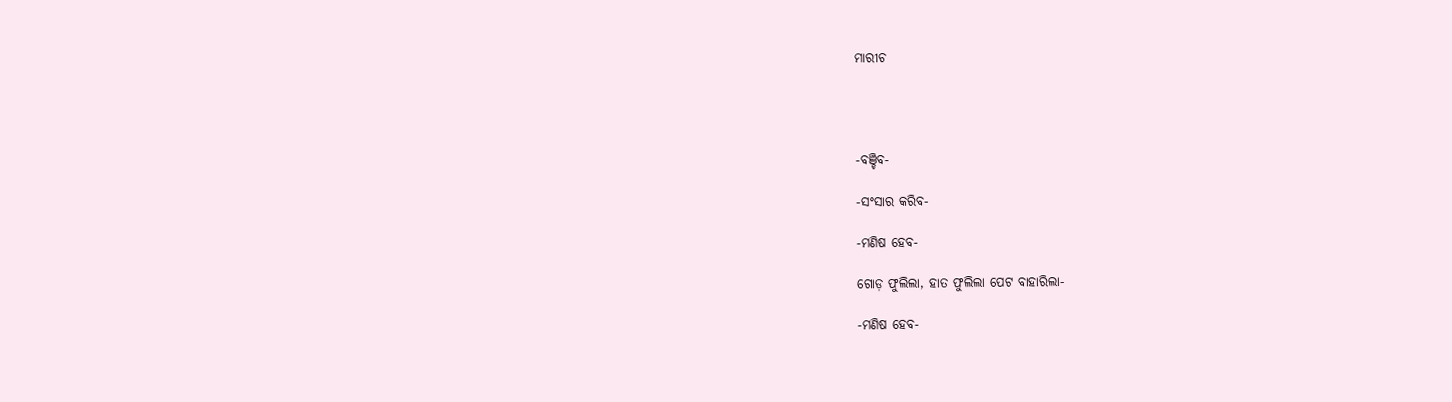ମାରୀଚ




-ବଞ୍ଚିବ-

-ସଂସାର କରିବ-

-ମଣିଷ ହେବ-

ଗୋଡ଼ ଫୁଲିଲା, ହାତ ଫୁଲିଲା ପେଟ ବାହାରିଲା-

-ମଣିଷ ହେବ-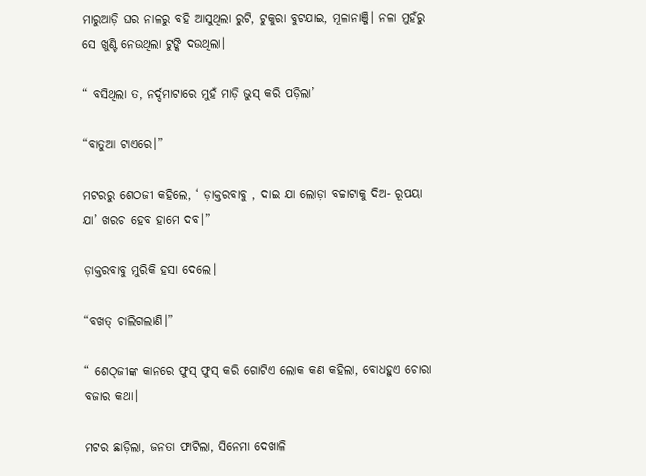ମାରୁଆଡ଼ି ଘର ନାଳରୁ ବହି ଆସୁଥିଲା ରୁଟି, ଟୁକୁରା ବୁଟଯାଇ, ମୂଳାନାଞ୍ଜି। ନଳା ମୁହଁରୁ ସେ ଖୁଣ୍ଟି ନେଉଥିଲା ଟୁଙ୍କି ଦଉଥିଲା।

“ ବସିଥିଲା ତ, ନର୍ଦ୍ଦମାଟାରେ ମୁହଁ ମାଡ଼ି ଭୁସ୍‌ କରି ପଡ଼ିଲା’

“ବାତୁଆ ଟାଏରେ।”

ମଟରରୁ ଶେଠଜୀ କହିଲେ, ‘ ଡ଼ାକ୍ତରବାବୁ , ଦାଇ ଯା ଲୋଡ଼ା ବଚ୍ଚାଟାକୁ ଦିଅ- ରୂପୟା ଯା’ ଖରଚ ହେବ ହାମେ ଦବ।”

ଡ଼ାକ୍ତରବାବୁ ମୁରିକି ହସା ଦେଲେ।

“ବଖତ୍‌ ଚାଲିଗଲାଣି।”

“ ଶେଠ୍‌ଜୀଙ୍କ କାନରେ ଫୁସ୍‌ ଫୁସ୍‌ କରି ଗୋଟିଏ ଲୋକ କଣ କହିଲା, ବୋଧହୁଏ ଚୋରା ବଜାର କଥା।

ମଟର ଛାଡ଼ିଲା, ଜନତା ଫାଟିଲା, ସିନେମା ଦେଖାଳି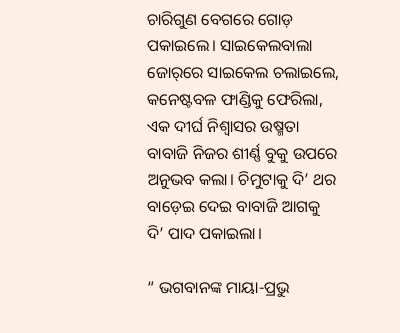ଚାରିଗୁଣ ବେଗରେ ଗୋଡ଼ ପକାଇଲେ। ସାଇକେଲବାଲା ଜୋର୍‌ରେ ସାଇକେଲ ଚଲାଇଲେ, କନେଷ୍ଟବଳ ଫାଣ୍ଡିକୁ ଫେରିଲା, ଏକ ଦୀର୍ଘ ନିଶ୍ବାସର ଉଷ୍ମତା ବାବାଜି ନିଜର ଶୀର୍ଣ୍ଣ ବୁକୁ ଉପରେ ଅନୁଭବ କଲା। ଚିମୁଟାକୁ ଦି’ ଥର ବାଡ଼େଇ ଦେଇ ବାବାଜି ଆଗକୁ ଦି’ ପାଦ ପକାଇଲା।

“ ଭଗବାନଙ୍କ ମାୟା-ପ୍ରଭୁ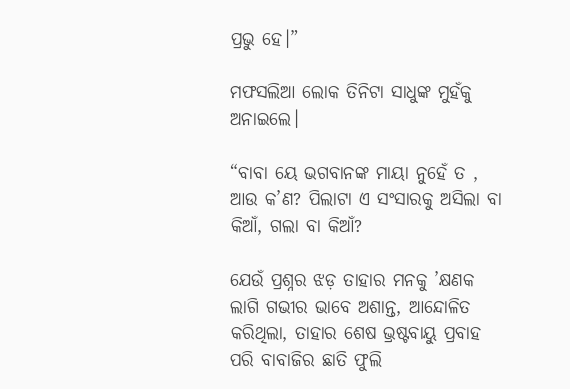ପ୍ରଭୁ ହେ।”

ମଫସଲିଆ ଲୋକ ତିନିଟା ସାଧୁଙ୍କ ମୁହଁକୁ ଅନାଇଲେ।

“ବାବା ୟେ ଭଗବାନଙ୍କ ମାୟା ନୁହେଁ ତ , ଆଉ କ’ଣ? ପିଲାଟା ଏ ସଂସାରକୁ ଅସିଲା ବା କିଆଁ, ଗଲା ବା କିଆଁ?

ଯେଉଁ ପ୍ରଶ୍ନର ଝଡ଼ ତାହାର ମନକୁ ’କ୍ଷଣକ ଲାଗି ଗଭୀର ଭାବେ ଅଶାନ୍ତ, ଆନ୍ଦୋଳିତ କରିଥିଲା, ତାହାର ଶେଷ ଭ୍ରଷ୍ଟବାୟୁ ପ୍ରବାହ ପରି ବାବାଜିର ଛାତି ଫୁଲି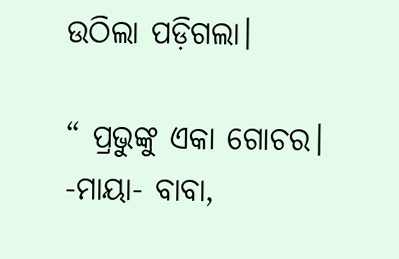ଉଠିଲା ପଡ଼ିଗଲା।

“ ପ୍ରଭୁଙ୍କୁ ଏକା ଗୋଚର। -ମାୟା- ବାବା,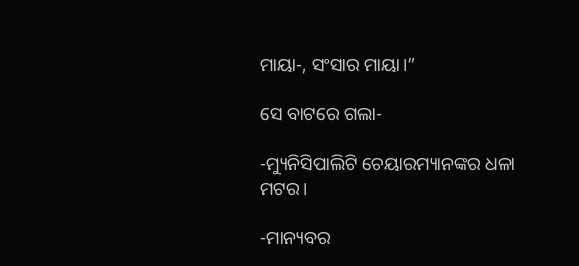ମାୟା-, ସଂସାର ମାୟା।”

ସେ ବାଟରେ ଗଲା-

-ମ୍ୟୁନିସିପାଲିଟି ଚେୟାରମ୍ୟାନଙ୍କର ଧଳା ମଟର।

-ମାନ୍ୟବର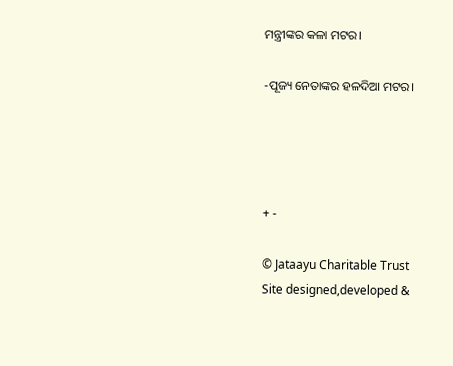ମନ୍ତ୍ରୀଙ୍କର କଳା ମଟର।

-ପୂଜ୍ୟ ନେତାଙ୍କର ହଳଦିଆ ମଟର।




+ -

© Jataayu Charitable Trust
Site designed,developed &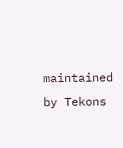maintained by Tekons